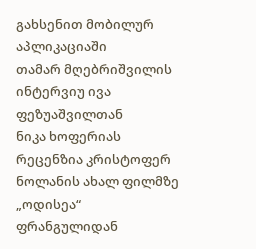გახსენით მობილურ აპლიკაციაში
თამარ მღებრიშვილის ინტერვიუ ივა ფეზუაშვილთან
ნიკა ხოფერიას რეცენზია კრისტოფერ ნოლანის ახალ ფილმზე „ოდისეა“
ფრანგულიდან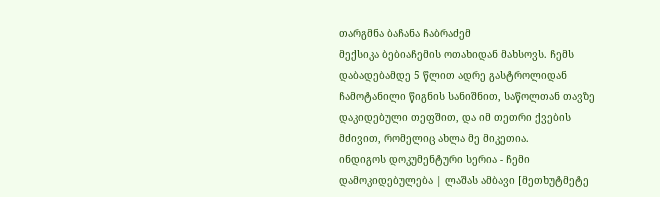თარგმნა ბაჩანა ჩაბრაძემ
მექსიკა ბებიაჩემის ოთახიდან მახსოვს. ჩემს დაბადებამდე 5 წლით ადრე გასტროლიდან ჩამოტანილი წიგნის სანიშნით, საწოლთან თავზე დაკიდებული თეფშით, და იმ თეთრი ქვების მძივით, რომელიც ახლა მე მიკეთია.
ინდიგოს დოკუმენტური სერია - ჩემი დამოკიდებულება | ლაშას ამბავი [მეთხუტმეტე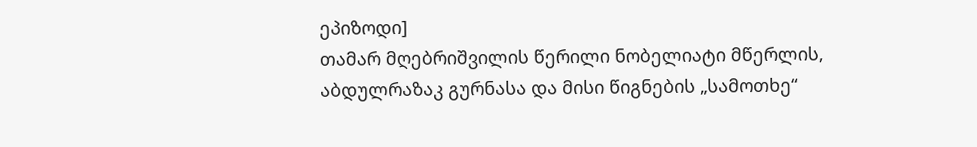ეპიზოდი]
თამარ მღებრიშვილის წერილი ნობელიატი მწერლის, აბდულრაზაკ გურნასა და მისი წიგნების „სამოთხე“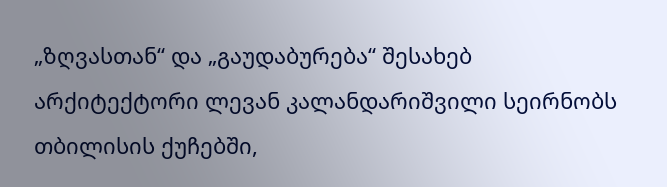„ზღვასთან“ და „გაუდაბურება“ შესახებ
არქიტექტორი ლევან კალანდარიშვილი სეირნობს თბილისის ქუჩებში,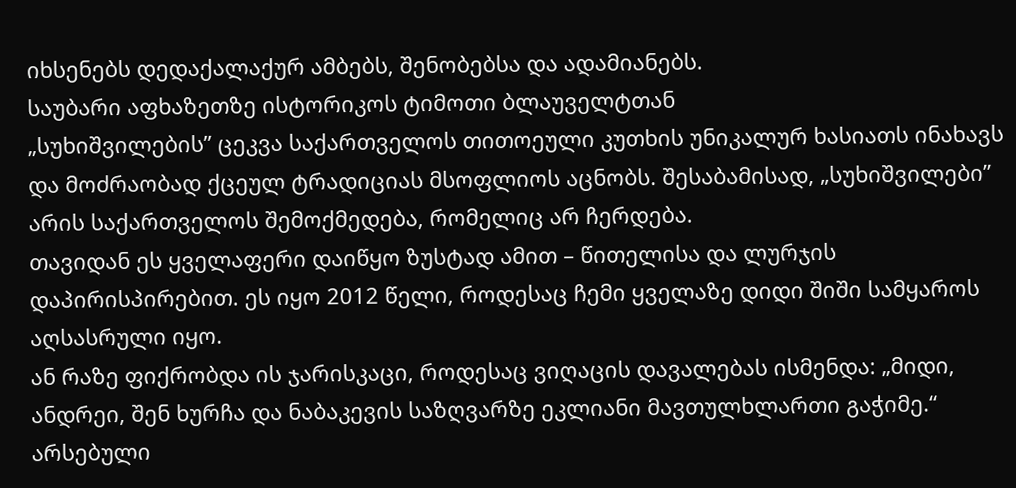იხსენებს დედაქალაქურ ამბებს, შენობებსა და ადამიანებს.
საუბარი აფხაზეთზე ისტორიკოს ტიმოთი ბლაუველტთან
„სუხიშვილების” ცეკვა საქართველოს თითოეული კუთხის უნიკალურ ხასიათს ინახავს და მოძრაობად ქცეულ ტრადიციას მსოფლიოს აცნობს. შესაბამისად, „სუხიშვილები” არის საქართველოს შემოქმედება, რომელიც არ ჩერდება.
თავიდან ეს ყველაფერი დაიწყო ზუსტად ამით – წითელისა და ლურჯის დაპირისპირებით. ეს იყო 2012 წელი, როდესაც ჩემი ყველაზე დიდი შიში სამყაროს აღსასრული იყო.
ან რაზე ფიქრობდა ის ჯარისკაცი, როდესაც ვიღაცის დავალებას ისმენდა: „მიდი, ანდრეი, შენ ხურჩა და ნაბაკევის საზღვარზე ეკლიანი მავთულხლართი გაჭიმე.“
არსებული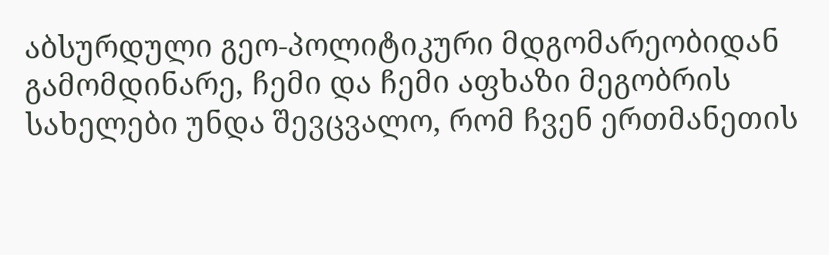აბსურდული გეო-პოლიტიკური მდგომარეობიდან გამომდინარე, ჩემი და ჩემი აფხაზი მეგობრის სახელები უნდა შევცვალო, რომ ჩვენ ერთმანეთის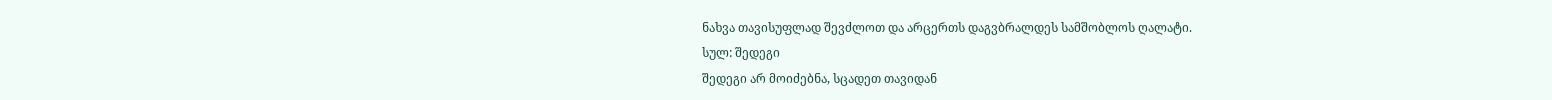ნახვა თავისუფლად შევძლოთ და არცერთს დაგვბრალდეს სამშობლოს ღალატი.
სულ: შედეგი
შედეგი არ მოიძებნა, სცადეთ თავიდან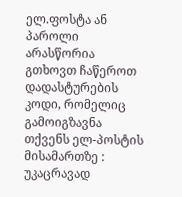ელ.ფოსტა ან პაროლი არასწორია
გთხოვთ ჩაწეროთ დადასტურების კოდი, რომელიც გამოიგზავნა თქვენს ელ-პოსტის მისამართზე :
უკაცრავად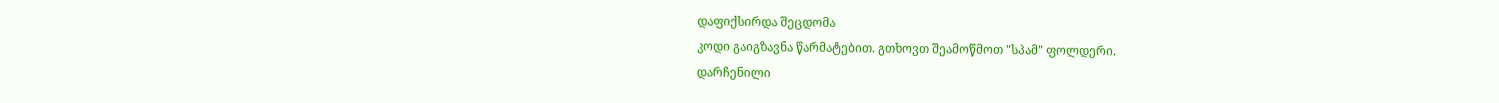დაფიქსირდა შეცდომა
კოდი გაიგზავნა წარმატებით. გთხოვთ შეამოწმოთ "სპამ" ფოლდერი.
დარჩენილი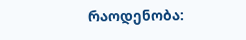რაოდენობა: